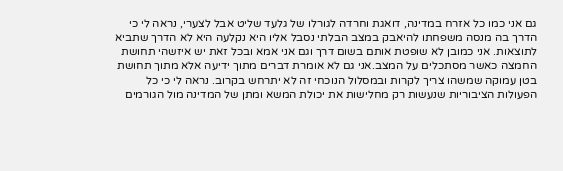גם אני כמו כל אזרח במדינה, דואגת וחרדה לגורלו של גלעד שליט אבל לצערי, נראה לי כי הדרך בה מנסה משפחתו להיאבק במצב הבלתי נסבל אליו היא נקלעה היא לא הדרך שתביא לתוצאות. אני כמובן לא שופטת אותם בשום דרך וגם אני אמא ובכל זאת יש איזשהי תחושת החמצה כאשר מסתכלים על המצב.אני גם לא אומרת דברים מתוך ידיעה אלא מתוך תחושת בטן עמוקה שמשהו צריך לקרות ובמסלול הנוכחי זה לא יתרחש בקרוב. נראה לי כי כל הפעולות הציבוריות שנעשות רק מחלישות את יכולת המשא ומתן של המדינה מול הגורמים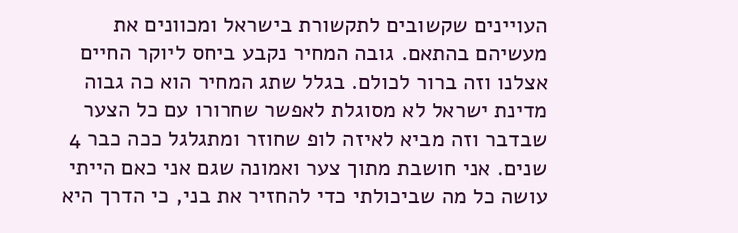העויינים שקשובים לתקשורת בישראל ומכוונים את מעשיהם בהתאם. גובה המחיר נקבע ביחס ליוקר החיים אצלנו וזה ברור לכולם. בגלל שתג המחיר הוא כה גבוה מדינת ישראל לא מסוגלת לאפשר שחרורו עם כל הצער שבדבר וזה מביא לאיזה לופ שחוזר ומתגלגל ככה כבר 4 שנים. אני חושבת מתוך צער ואמונה שגם אני כאם הייתי עושה כל מה שביכולתי כדי להחזיר את בני, כי הדרך היא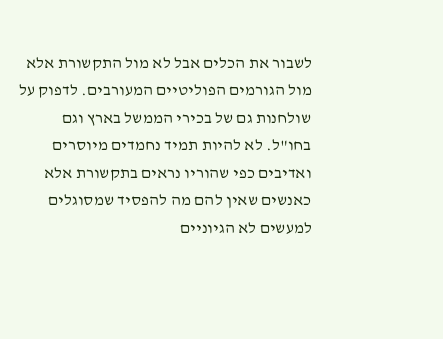לשבור את הכלים אבל לא מול התקשורת אלא מול הגורמים הפוליטיים המעורבים. לדפוק על שולחנות גם של בכירי הממשל בארץ וגם בחו"ל. לא להיות תמיד נחמדים מיוסרים ואדיבים כפי שהוריו נראים בתקשורת אלא כאנשים שאין להם מה להפסיד שמסוגלים למעשים לא הגיוניים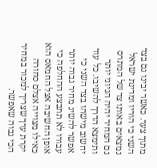מתוך צער. כאשר יבינו גם בצד השני כי הוריו ומדינת ישראל נמצאים באותו צד של המתרס גם המחיר יהיה הגיוני יותר ותימצא הדרך להשיבו. כל עוד יחשוב מישהו בצד השני כי אפשר להשיג מחיר גבוה יותר עבורו לא תתבצע ההחלפה כי אופן החשיבה אצל החמאס הוא כאילו מצוייה אצלם סחורה יקרת ערך שצריך למכור במחיר הכי גבוה שאפשר.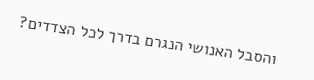והסבל האנושי הנגרם בדרך לכל הצדדים?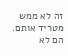זה לא ממש מטריד אותם. הם לא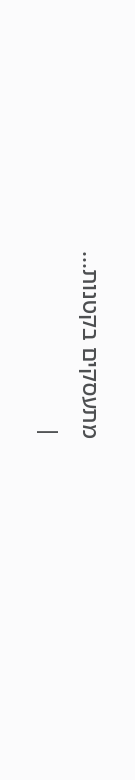מתעסקים בקטנות...
|